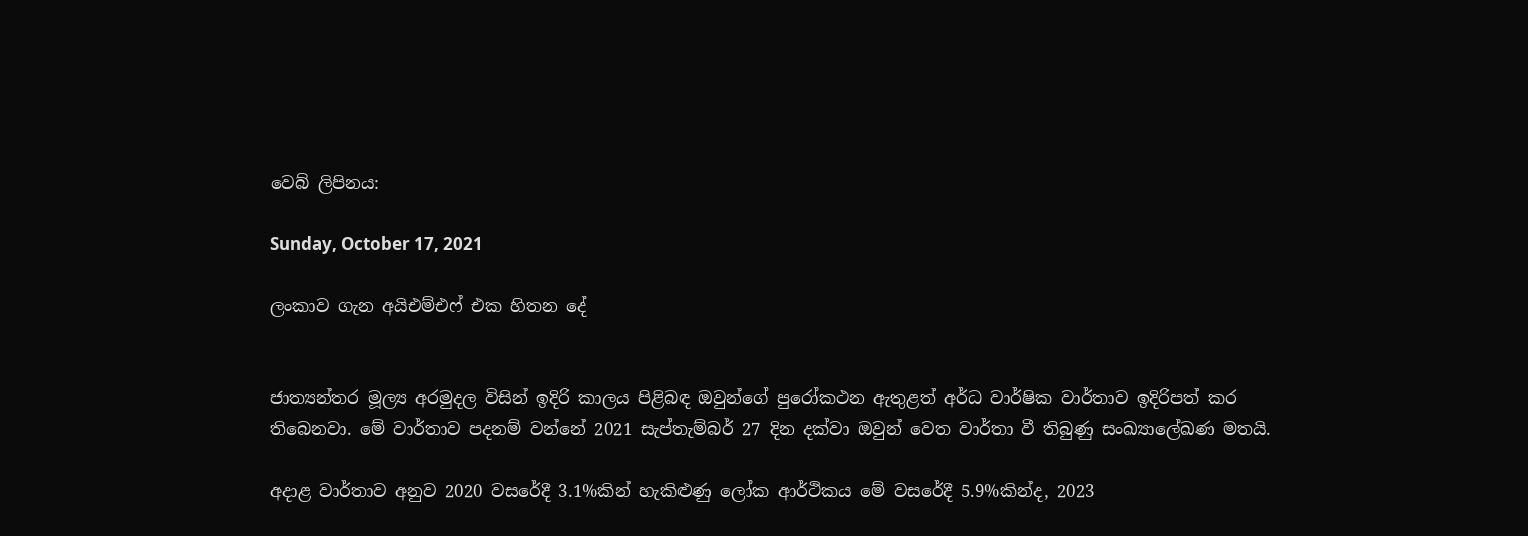වෙබ් ලිපිනය:

Sunday, October 17, 2021

ලංකාව ගැන අයිඑම්එෆ් එක හිතන දේ


ජාත්‍යන්තර මූල්‍ය අරමුදල විසින් ඉදිරි කාලය පිළිබඳ ඔවුන්ගේ පුරෝකථන ඇතුළත් අර්ධ වාර්ෂික වාර්තාව ඉදිරිපත් කර තිබෙනවා. මේ වාර්තාව පදනම් වන්නේ 2021 සැප්තැම්බර් 27 දින දක්වා ඔවුන් වෙත වාර්තා වී තිබුණු සංඛ්‍යාලේඛණ මතයි.

අදාළ වාර්තාව අනුව 2020 වසරේදී 3.1%කින් හැකිළුණු ලෝක ආර්ථිකය මේ වසරේදී 5.9%කින්ද, 2023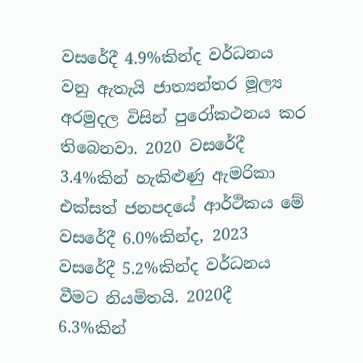වසරේදී 4.9%කින්ද වර්ධනය වනු ඇතැයි ජාත්‍යන්තර මූල්‍ය අරමුදල විසින් පුරෝකථනය කර තිබෙනවා. 2020 වසරේදී 3.4%කින් හැකිළුණු ඇමරිකා එක්සත් ජනපදයේ ආර්ථිකය මේ වසරේදී 6.0%කින්ද, 2023 වසරේදී 5.2%කින්ද වර්ධනය වීමට නියමිතයි. 2020දී 6.3%කින්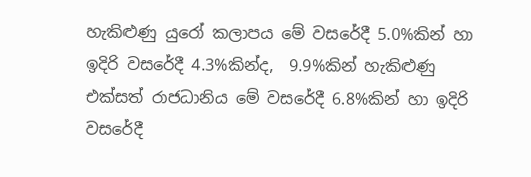හැකිළුණු යුරෝ කලාපය මේ වසරේදී 5.0%කින් හා ඉදිරි වසරේදී 4.3%කින්ද,  9.9%කින් හැකිළුණු එක්සත් රාජධානිය මේ වසරේදී 6.8%කින් හා ඉදිරි වසරේදී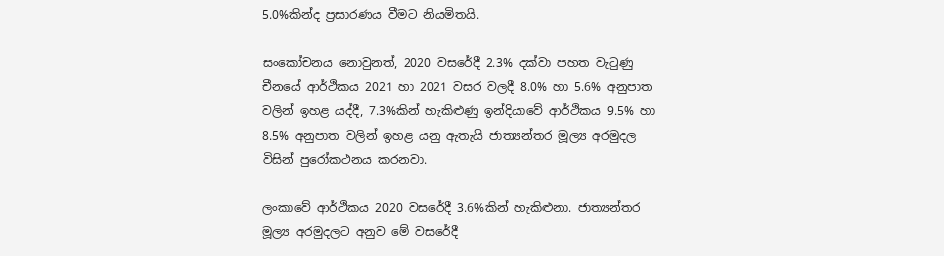5.0%කින්ද ප්‍රසාරණය වීමට නියමිතයි.

සංකෝචනය නොවුනත්, 2020 වසරේදී 2.3% දක්වා පහත වැටුණු චීනයේ ආර්ථිකය 2021 හා 2021 වසර වලදී 8.0% හා 5.6% අනුපාත වලින් ඉහළ යද්දී, 7.3%කින් හැකිළුණු ඉන්දියාවේ ආර්ථිකය 9.5% හා 8.5% අනුපාත වලින් ඉහළ යනු ඇතැයි ජාත්‍යන්තර මූල්‍ය අරමුදල විසින් පුරෝකථනය කරනවා.

ලංකාවේ ආර්ථිකය 2020 වසරේදී 3.6%කින් හැකිළුනා. ජාත්‍යන්තර මූල්‍ය අරමුදලට අනුව මේ වසරේදී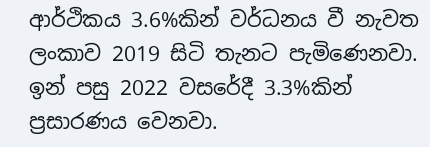ආර්ථිකය 3.6%කින් වර්ධනය වී නැවත ලංකාව 2019 සිටි තැනට පැමිණෙනවා. ඉන් පසු 2022 වසරේදී 3.3%කින් ප්‍රසාරණය වෙනවා.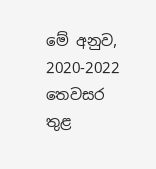මේ අනුව, 2020-2022 තෙවසර තුළ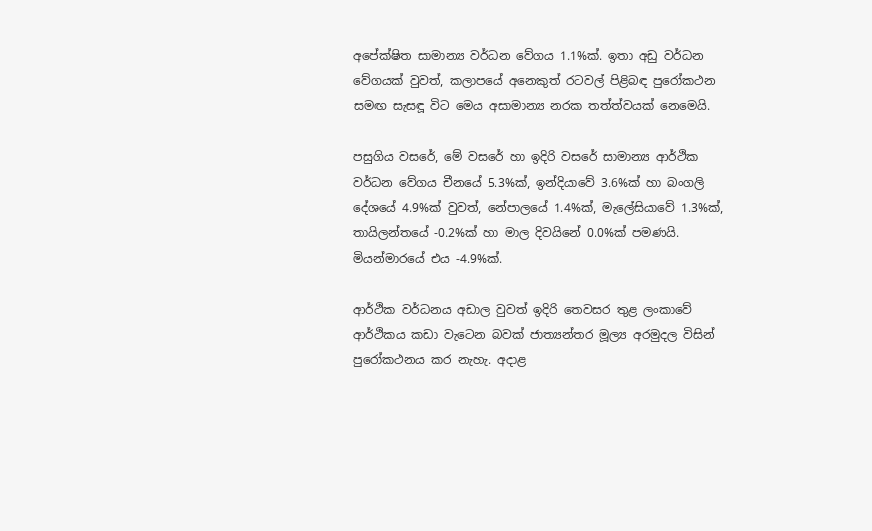අපේක්ෂිත සාමාන්‍ය වර්ධන වේගය 1.1%ක්. ඉතා අඩු වර්ධන වේගයක් වුවත්, කලාපයේ අනෙකුත් රටවල් පිළිබඳ පුරෝකථන සමඟ සැසඳූ විට මෙය අසාමාන්‍ය නරක තත්ත්වයක් නෙමෙයි.

පසුගිය වසරේ, මේ වසරේ හා ඉදිරි වසරේ සාමාන්‍ය ආර්ථික වර්ධන වේගය චීනයේ 5.3%ක්, ඉන්දියාවේ 3.6%ක් හා බංගලි දේශයේ 4.9%ක් වුවත්, නේපාලයේ 1.4%ක්, මැලේසියාවේ 1.3%ක්, තායිලන්තයේ -0.2%ක් හා මාල දිවයිනේ 0.0%ක් පමණයි. මියන්මාරයේ එය -4.9%ක්.

ආර්ථික වර්ධනය අඩාල වුවත් ඉදිරි තෙවසර තුළ ලංකාවේ ආර්ථිකය කඩා වැටෙන බවක් ජාත්‍යන්තර මූල්‍ය අරමුදල විසින් පුරෝකථනය කර නැහැ. අදාළ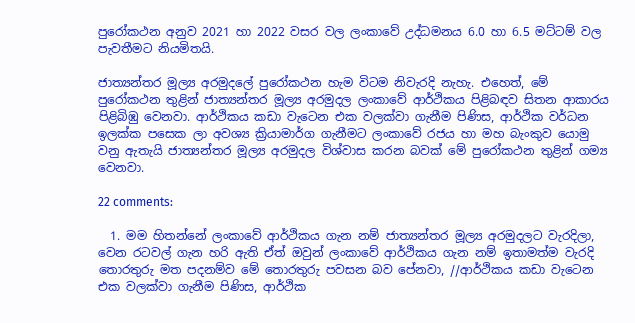පුරෝකථන අනුව 2021 හා 2022 වසර වල ලංකාවේ උද්ධමනය 6.0 හා 6.5 මට්ටම් වල පැවතීමට නියමිතයි.

ජාත්‍යන්තර මූල්‍ය අරමුදලේ පුරෝකථන හැම විටම නිවැරදි නැහැ. එහෙත්, මේ පුරෝකථන තුළින් ජාත්‍යන්තර මූල්‍ය අරමුදල ලංකාවේ ආර්ථිකය පිළිබඳව සිතන ආකාරය පිළිබිඹු වෙනවා. ආර්ථිකය කඩා වැටෙන එක වලක්වා ගැනීම පිණිස, ආර්ථික වර්ධන ඉලක්ක පසෙක ලා අවශ්‍ය ක්‍රියාමාර්ග ගැනීමට ලංකාවේ රජය හා මහ බැංකුව යොමු වනු ඇතැයි ජාත්‍යන්තර මූල්‍ය අරමුදල විශ්වාස කරන බවක් මේ පුරෝකථන තුළින් ගම්‍ය වෙනවා.

22 comments:

  1. මම හිතන්නේ ලංකාවේ ආර්ථිකය ගැන නම් ජාත්‍යන්තර මූල්‍ය අරමුදලට වැරදිලා, වෙන රටවල් ගැන හරි ඇති ඒත් ඔවුන් ලංකාවේ ආර්ථිකය ගැන නම් ඉතාමත්ම වැරදි තොරතුරු මත පදනම්ව මේ තොරතුරු පවසන බව පේනවා, //ආර්ථිකය කඩා වැටෙන එක වලක්වා ගැනීම පිණිස, ආර්ථික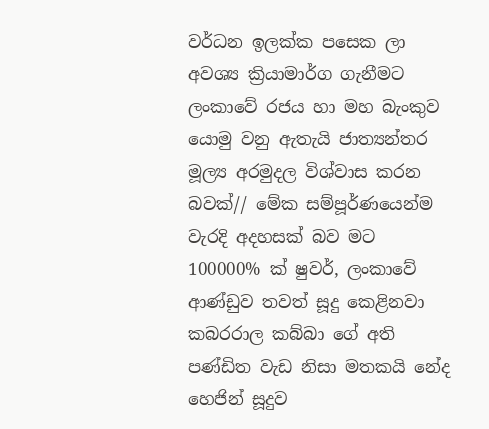වර්ධන ඉලක්ක පසෙක ලා අවශ්‍ය ක්‍රියාමාර්ග ගැනීමට ලංකාවේ රජය හා මහ බැංකුව යොමු වනු ඇතැයි ජාත්‍යන්තර මූල්‍ය අරමුදල විශ්වාස කරන බවක්// මේක සම්පූර්ණයෙන්ම වැරදි අදහසක් බව මට 100000% ක් ෂුවර්, ලංකාවේ ආණ්ඩුව තවත් සූදු කෙළිනවා කබරරාල කබ්බා ගේ අති පණ්ඩිත වැඩ නිසා මතකයි නේද හෙජින් සූදුව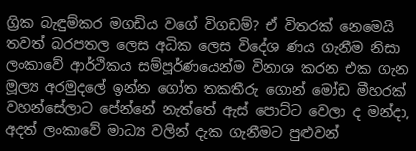ග්‍රික බැඳුම්කර මගඩිය වගේ විගඩම්? ඒ විතරක් නෙමෙයි තවත් බරපතල ලෙස අධික ලෙස විදේශ ණය ගැනීම නිසා ලංකාවේ ආර්ථිකය සම්පූර්ණයෙන්ම විනාශ කරන එක ගැන මූල්‍ය අරමුදලේ ඉන්න ගෝත තකතීරු ගොන් මෝඩ මීහරක් වහන්සේලාට පේන්නේ නැත්තේ ඇස් පොට්ට වෙලා ද මන්දා, අදත් ලංකාවේ මාධ්‍ය වලින් දැක ගැනීමට පුළුවන්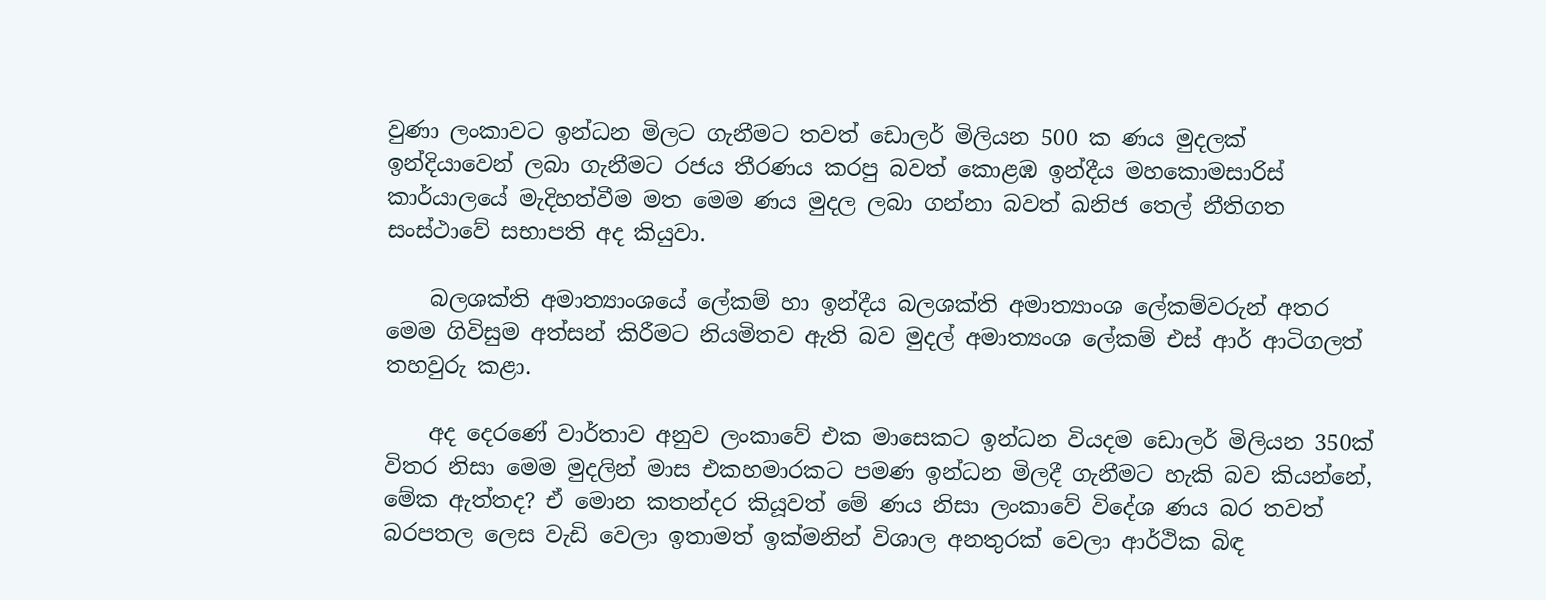වුණා ලංකාවට ඉන්ධන මිලට ගැනීමට තවත් ඩොලර් මිලියන 500 ක ණය මුදලක් ඉන්දියාවෙන් ලබා ගැනීමට රජය තීරණය කරපු බවත් කොළඹ ඉන්දීය මහකොමසාරිස් කාර්යාලයේ මැදිහත්වීම මත මෙම ණය මුදල ලබා ගන්නා බවත් ඛනිජ තෙල් නීතිගත සංස්ථාවේ සභාපති අද කියුවා.

    බලශක්ති අමාත්‍යාංශයේ ලේකම් හා ඉන්දීය බලශක්ති අමාත්‍යාංශ ලේකම්වරුන් අතර මෙම ගිවිසුම අත්සන් කිරීමට නියමිතව ඇති බව මුදල් අමාත්‍යංශ ලේකම් එස් ආර් ආටිගලත් තහවුරු කළා.

    අද දෙරණේ වාර්තාව අනුව ලංකාවේ එක මාසෙකට ඉන්ධන වියදම ඩොලර් මිලියන 350ක් විතර නිසා මෙම මුදලින් මාස එකහමාරකට පමණ ඉන්ධන මිලදී ගැනීමට හැකි බව කියන්නේ, මේක ඇත්තද? ඒ මොන කතන්දර කියූවත් මේ ණය නිසා ලංකාවේ විදේශ ණය බර තවත් බරපතල ලෙස වැඩි වෙලා ඉතාමත් ඉක්මනින් විශාල අනතුරක් වෙලා ආර්ථික බිඳ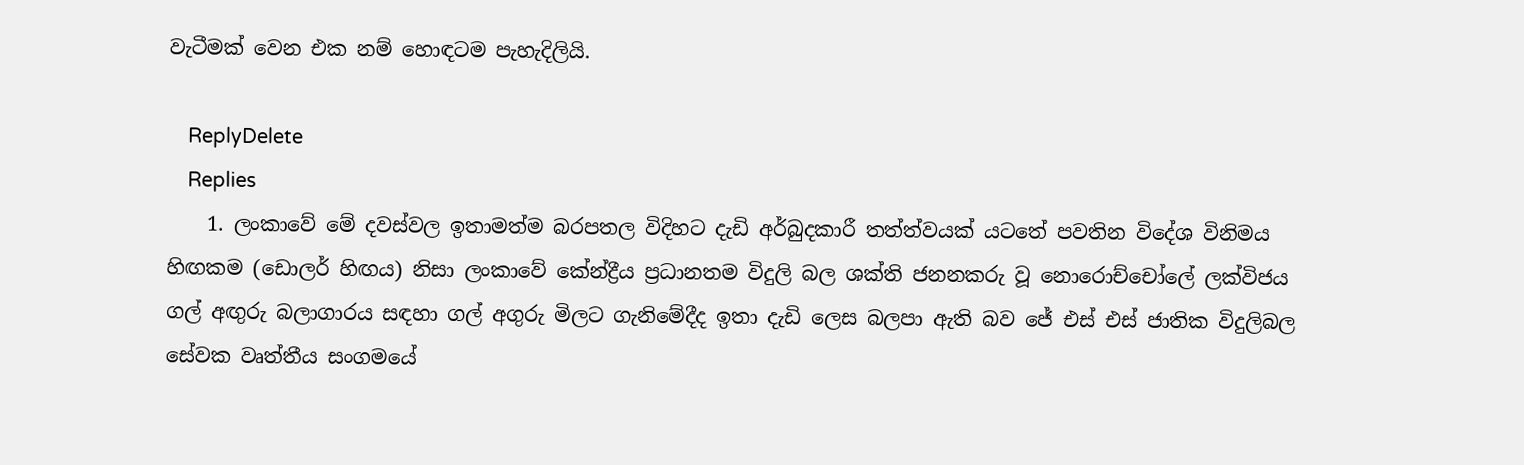වැටීමක් වෙන එක නම් හොඳටම පැහැදිලියි.

    ReplyDelete
    Replies
    1. ලංකාවේ මේ දවස්වල ඉතාමත්ම බරපතල විදිහට දැඩි අර්බුදකාරී තත්ත්වයක් යටතේ පවතින විදේශ විනිමය හිඟකම (ඩොලර් හිඟය) නිසා ලංකාවේ කේන්ද්‍රීය ප්‍රධානතම විදුලි බල ශක්ති ජනනකරු වූ නොරොච්චෝලේ ලක්විජය ගල් අඟුරු බලාගාරය සඳහා ගල් අගුරු මිලට ගැනිමේදීද ඉතා දැඩි ලෙස බලපා ඇති බව ජේ එස් එස් ජාතික විදුලිබල සේවක වෘත්තීය සංගමයේ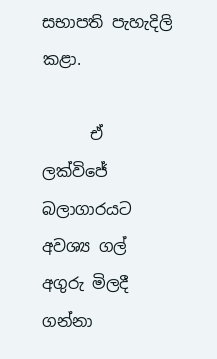සභාපති පැහැදිලි කළා.

      ඒ ලක්විජේ බලාගාරයට අවශ්‍ය ගල් අගුරු මිලදී ගන්නා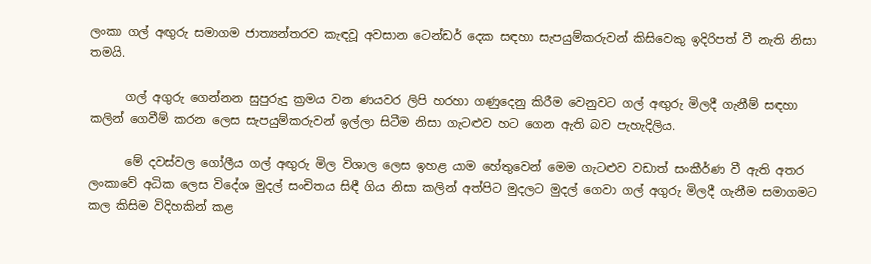ලංකා ගල් අඟුරු සමාගම ජාත්‍යන්තරව කැඳවූ අවසාන ටෙන්ඩර් දෙක සඳහා සැපයුම්කරුවන් කිසිවෙකු ඉදිරිපත් වී නැති නිසා තමයි.

      ගල් අගුරු ගෙන්නන සුපුරුදු ක්‍රමය වන ණයවර ලිපි හරහා ගණුදෙනු කිරීම වෙනුවට ගල් අඟුරු මිලදී ගැනීම් සඳහා කලින් ගෙවීම් කරන ලෙස සැපයුම්කරුවන් ඉල්ලා සිටීම නිසා ගැටළුව හට ගෙන ඇති බව පැහැදිලිය.

      මේ දවස්වල ගෝලීය ගල් අඟුරු මිල විශාල ලෙස ඉහළ යාම හේතුවෙන් මෙම ගැටළුව වඩාත් සංකීර්ණ වී ඇති අතර ලංකාවේ අධික ලෙස විදේශ මුදල් සංචිතය සිඳී ගිය නිසා කලින් අත්පිට මුදලට මුදල් ගෙවා ගල් අගුරු මිලදී ගැනීම සමාගමට කල කිසිම විදිහකින් කළ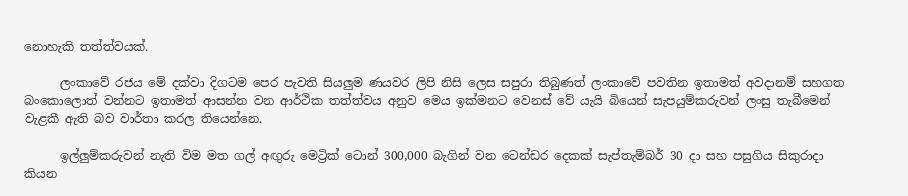නොහැකි තත්ත්වයක්.

      ලංකාවේ රජය මේ දක්වා දිගටම පෙර පැවති සියලුම ණයවර ලිපි නිසි ලෙස සපුරා තිබුණත් ලංකාවේ පවතින ඉතාමත් අවදානම් සහගත බංකොලොත් වන්නට ඉතාමත් ආසන්න වන ආර්ථික තත්ත්වය අනුව මෙය ඉක්මනට වෙනස් වේ යැයි බියෙන් සැපයුම්කරුවන් ලංසු තැබීමෙන් වැළකී ඇති බව වාර්තා කරල තියෙන්නෙ.

      ඉල්ලුම්කරුවන් නැති විම මත ගල් අඟුරු මෙට්‍රික් ටොන් 300,000 බැගින් වන ටෙන්ඩර දෙකක් සැප්තැම්බර් 30 දා සහ පසුගිය සිකුරාදා කියන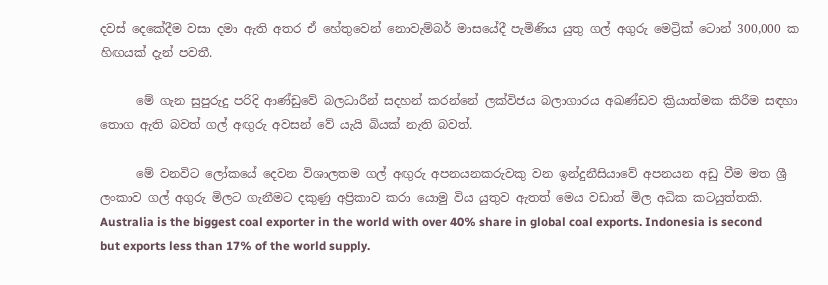දවස් දෙකේදීම වසා දමා ඇති අතර ඒ හේතුවෙන් නොවැම්බර් මාසයේදී පැමිණිය යුතු ගල් අගුරු මෙට්‍රික් ටොන් 300,000 ක හිඟයක් දැන් පවතී.

      මේ ගැන සුපුරුදු පරිදි ආණ්ඩුවේ බලධාරීන් සදහන් කරන්නේ ලක්විජය බලාගාරය අඛණ්ඩව ක්‍රියාත්මක කිරීම සඳහා තොග ඇති බවත් ගල් අඟුරු අවසන් වේ යැයි බියක් නැති බවත්.

      මේ වනවිට ලෝකයේ දෙවන විශාලතම ගල් අඟුරු අපනයනකරුවකු වන ඉන්දුනීසියාවේ අපනයන අඩු වීම මත ශ්‍රී ලංකාව ගල් අගුරු මිලට ගැනීමට දකුණු අප්‍රිකාව කරා යොමු විය යුතුව ඇතත් මෙය වඩාත් මිල අධික කටයුත්තකි. Australia is the biggest coal exporter in the world with over 40% share in global coal exports. Indonesia is second but exports less than 17% of the world supply.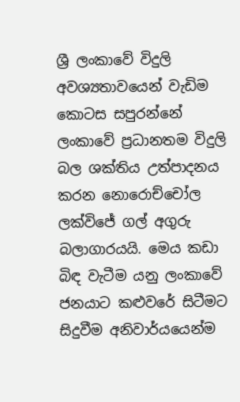ශ්‍රී ලංකාවේ විදුලි අවශ්‍යතාවයෙන් වැඩිම කොටස සපුරන්නේ ලංකාවේ ප්‍රධානතම විදුලි බල ශක්තිය උත්පාදනය කරන නොරොච්චෝල ලක්විජේ ගල් අගුරු බලාගාරයයි. මෙය කඩා බිඳ වැටීම යනු ලංකාවේ ජනයාට කළුවරේ සිටීමට සිදුවීම අනිවාර්යයෙන්ම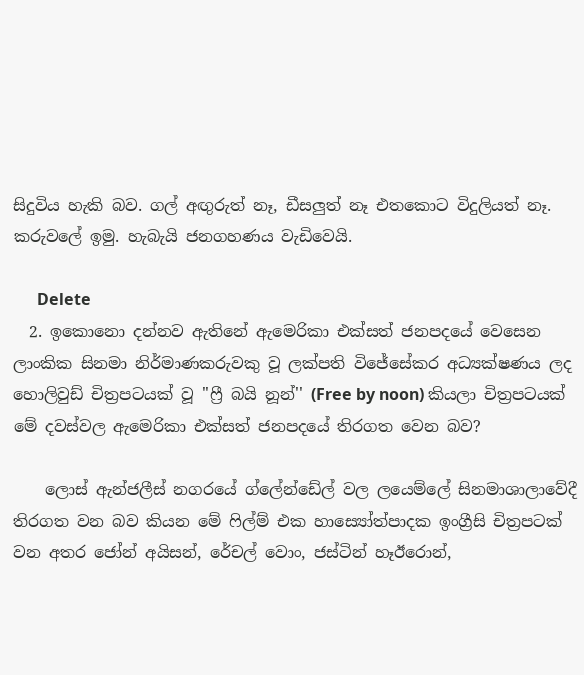සිදුවිය හැකි බව. ගල් අඟුරුත් නෑ, ඩීසලුත් නෑ එතකොට විදුලියත් නෑ. කරුවලේ ඉමු. හැබැයි ජනගහණය වැඩිවෙයි.

      Delete
  2. ඉකොනො දන්නව ඇතිනේ ඇමෙරිකා එක්සත් ජනපදයේ වෙසෙන ලාංකික සිනමා නිර්මාණකරුවකු වූ ලක්පති විජේසේකර අධ්‍යක්ෂණය ලද හොලිවුඩ් චිත්‍රපටයක් වූ ''ෆ්‍රී බයි නූන්'' (Free by noon) කියලා චිත්‍රපටයක් මේ දවස්වල ඇමෙරිකා එක්සත් ජනපදයේ තිරගත වෙන බව?

    ලොස් ඇන්ජලීස් නගරයේ ග්ලේන්ඩේල් වල ලයෙම්ලේ සිනමාශාලාවේදී තිරගත වන බව කියන මේ ෆිල්ම් එක හාස්‍යෝත්පාදක ඉංග්‍රීසි චිත්‍රපටක් වන අතර ජෝන් අයිසන්, රේචල් වොං, ජස්ටින් හෑඊරොන්,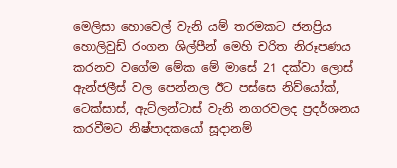මෙලිසා හොවෙල් වැනි යම් තරමකට ජනප්‍රිය හොලිවුඩ් රංගන ශිල්පීන් මෙහි චරිත නිරූපණය කරනව වගේම මේක මේ මාසේ 21 දක්වා ලොස් ඇන්ජලීස් වල පෙන්නල ඊට පස්සෙ නිව්යෝක්, ටෙක්සාස්, ඇට්ලන්ටාස් වැනි නගරවලද ප්‍රදර්ශනය කරවීමට නිෂ්පාදකයෝ සූදානම්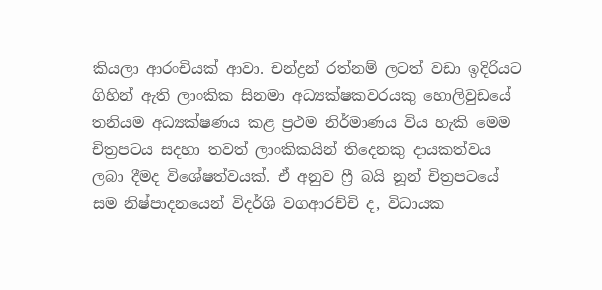කියලා ආරංචියක් ආවා. චන්ද්‍රන් රත්නම් ලටත් වඩා ඉදිරියට ගිහින් ඇති ලාංකික සිනමා අධ්‍යක්ෂකවරයකු හොලිවුඩයේ තනියම අධ්‍යක්ෂණය කළ ප්‍රථම නිර්මාණය විය හැකි මෙම චිත්‍රපටය සදහා තවත් ලාංකිකයින් තිදෙනකු දායකත්වය ලබා දීමද විශේෂත්වයක්. ඒ අනුව ෆ්‍රී බයි නූන් චිත්‍රපටයේ සම නිෂ්පාදනයෙන් විදර්ශි වගආරච්චි ද, විධායක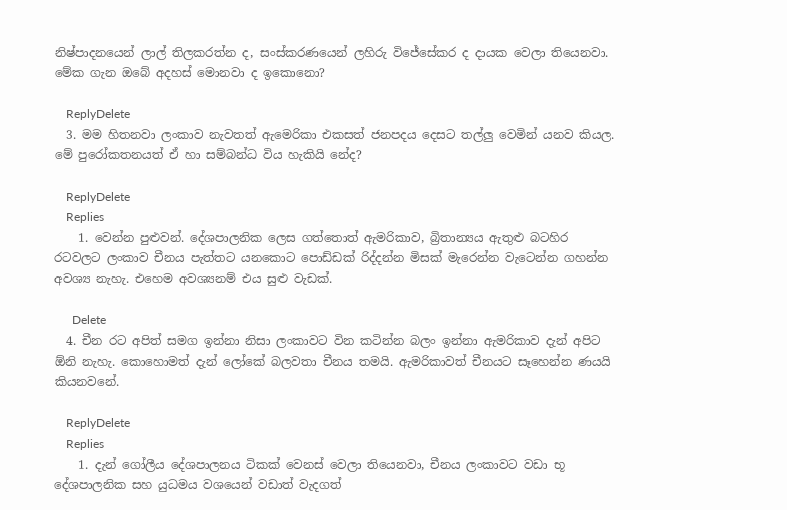නිෂ්පාදනයෙන් ලාල් තිලකරත්න ද, සංස්කරණයෙන් ලහිරු විජේසේකර ද දායක වෙලා තියෙනවා. මේක ගැන ඔබේ අදහස් මොනවා ද ඉකොනො?

    ReplyDelete
  3. මම හිතනවා ලංකාව නැවතත් ඇමෙරිකා එකසත් ජනපදය දෙසට තල්ලු වෙමින් යනව කියල. මේ පුරෝකතනයත් ඒ හා සම්බන්ධ විය හැකියි නේද?

    ReplyDelete
    Replies
    1. වෙන්න පුළුවන්. දේශපාලනික ලෙස ගත්තොත් ඇමරිකාව, බ්‍රිතාන්‍යය ඇතුළු බටහිර රටවලට ලංකාව චීනය පැත්තට යනකොට පොඩ්ඩක් රිද්දන්න මිසක් මැරෙන්න වැටෙන්න ගහන්න අවශ්‍ය නැහැ. එහෙම අවශ්‍යනම් එය සුළු වැඩක්.

      Delete
  4. චීන රට අපිත් සමග ඉන්නා නිසා ලංකාවට වින කටින්න බලං ඉන්නා ඇමරිකාව දැන් අපිට ඕනි නැහැ. කොහොමත් දැන් ලෝකේ බලවතා චීනය තමයි. ඇමරිකාවත් චීනයට සෑහෙන්න ණයයි කියනවනේ.

    ReplyDelete
    Replies
    1. දැන් ගෝලීය දේශපාලනය ටිකක් වෙනස් වෙලා තියෙනවා, චීනය ලංකාවට වඩා භූ දේශපාලනික සහ යුධමය වශයෙන් වඩාත් වැදගත්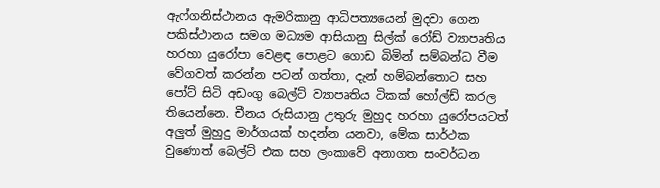ඇෆ්ගනිස්ථානය ඇමරිකානු ආධිපත්‍යයෙන් මුදවා ගෙන පකිස්ථානය සමග මධ්‍යම ආසියානු සිල්ක් රෝඩ් ව්‍යාපෘතිය හරහා යුරෝපා වෙළඳ පොළට ගොඩ බිමින් සම්බන්ධ වීම වේගවත් කරන්න පටන් ගත්තා, දැන් හම්බන්තොට සහ පෝට් සිටි අඩංගු බෙල්ට් ව්‍යාපෘතිය ටිකක් හෝල්ඩ් කරල තියෙන්නෙ. චීනය රුසියානු උතුරු මුහුද හරහා යුරෝපයටත් අලුත් මුහුදු මාර්ගයක් හදන්න යනවා, මේක සාර්ථක වුණොත් බෙල්ට් එක සහ ලංකාවේ අනාගත සංවර්ධන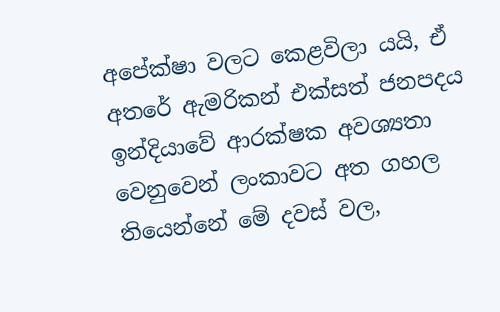අපේක්ෂා වලට කෙළවිලා යයි, ඒ අතරේ ඇමරිකන් එක්සත් ජනපදය ඉන්දියාවේ ආරක්ෂක අවශ්‍යතා වෙනුවෙන් ලංකාවට අත ගහල තියෙන්නේ මේ දවස් වල,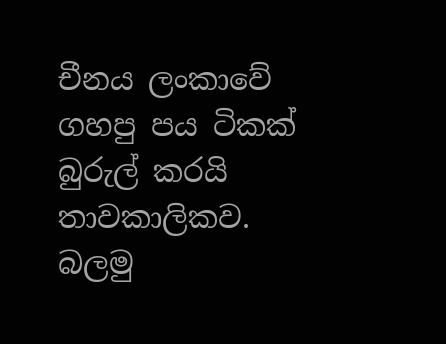චීනය ලංකාවේ ගහපු පය ටිකක් බුරුල් කරයි තාවකාලිකව. බලමු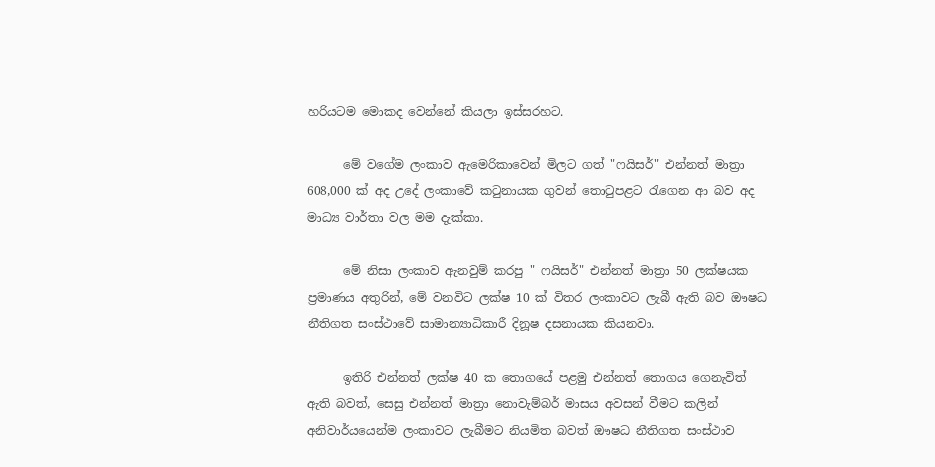හරියටම මොකද වෙන්නේ කියලා ඉස්සරහට.

      මේ වගේම ලංකාව ඇමෙරිකාවෙන් මිලට ගත් "ෆයිසර්" එන්නත් මාත්‍රා 608,000 ක් අද උදේ ලංකාවේ කටුනායක ගුවන් තොටුපළට රැගෙන ආ බව අද මාධ්‍ය වාර්තා වල මම දැක්කා.

      මේ නිසා ලංකාව ඇනවුම් කරපු " ෆයිසර්" එන්නත් මාත්‍රා 50 ලක්ෂයක ප්‍රමාණය අතුරින්, මේ වනවිට ලක්ෂ 10 ක් විතර ලංකාවට ලැබී ඇති බව ඖෂධ නීතිගත සංස්ථාවේ සාමාන්‍යාධිකාරී දිනූෂ දසනායක කියනවා.

      ඉතිරි එන්නත් ලක්ෂ 40 ක තොගයේ පළමු එන්නත් තොගය ගෙනැවිත් ඇති බවත්, සෙසු එන්නත් මාත්‍රා නොවැම්බර් මාසය අවසන් වීමට කලින් අනිවාර්යයෙන්ම ලංකාවට ලැබීමට නියමිත බවත් ඖෂධ නීතිගත සංස්ථාව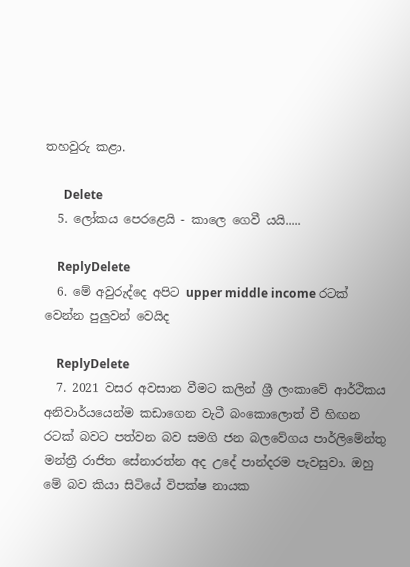තහවුරු කළා.

      Delete
  5. ලෝකය පෙරළෙයි - කාලෙ ගෙවී යයි.....

    ReplyDelete
  6. මේ අවුරුද්දෙ අපිට‍ upper middle income රටක් වෙන්න පුලුවන් වෙයිද

    ReplyDelete
  7. 2021 වසර අවසාන වීමට කලින් ‍ශ්‍රී ලංකාවේ ආර්ථිකය අනිවාර්යයෙන්ම කඩාගෙන වැටී බංකොලොත් වී හිඟන රටක් බවට පත්වන බව සමගි ජන බලවේගය පාර්ලිමේන්තු මන්ත්‍රී රාජිත සේනාරත්න අද උදේ පාන්දරම පැවසුවා. ඔහු මේ බව කියා සිටියේ විපක්ෂ නායක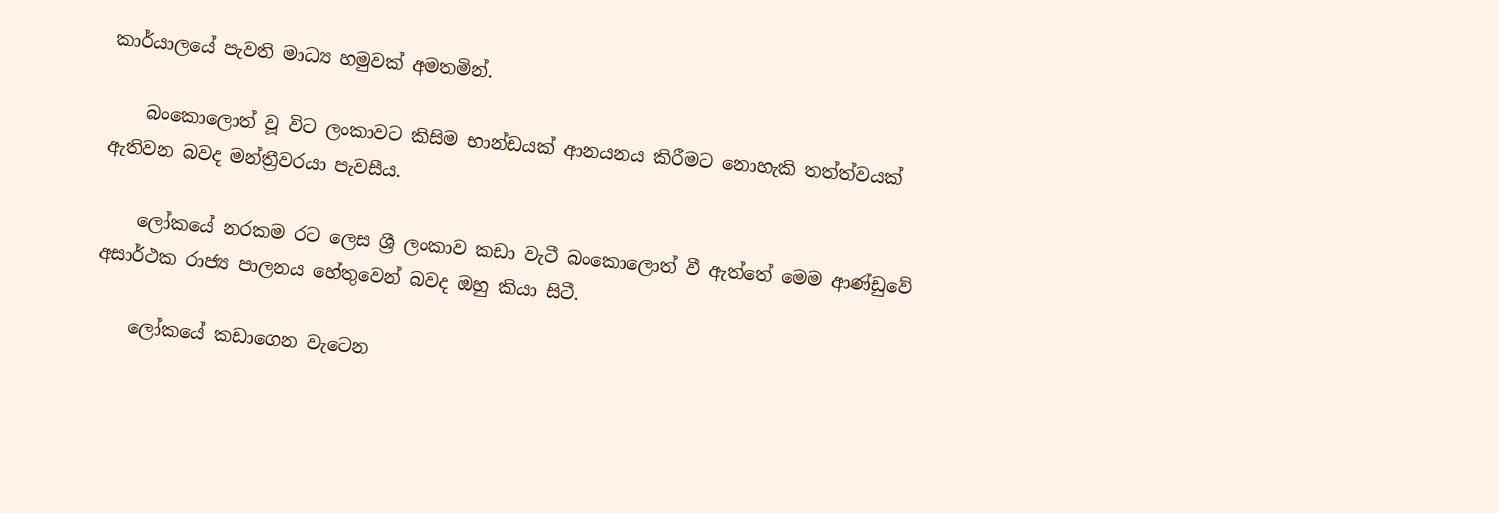කාර්යාලයේ පැවති මාධ්‍ය හමුවක් අමතමින්.

    බංකොලොත් වූ විට ලංකාවට කිසිම භාන්ඩයක් ආනයනය කිරීමට නොහැකි තත්ත්වයක් ඇතිවන බවද මන්ත්‍රීවරයා පැවසීය.

    ලෝකයේ නරකම රට ලෙස ශ්‍රී ලංකාව කඩා වැටී බංකොලොත් වී ඇත්තේ මෙම ආණ්ඩුවේ අසාර්ථක රාජ්‍ය පාලනය හේතුවෙන් බවද ඔහු කියා සිටී.

    ලෝකයේ කඩාගෙන වැටෙන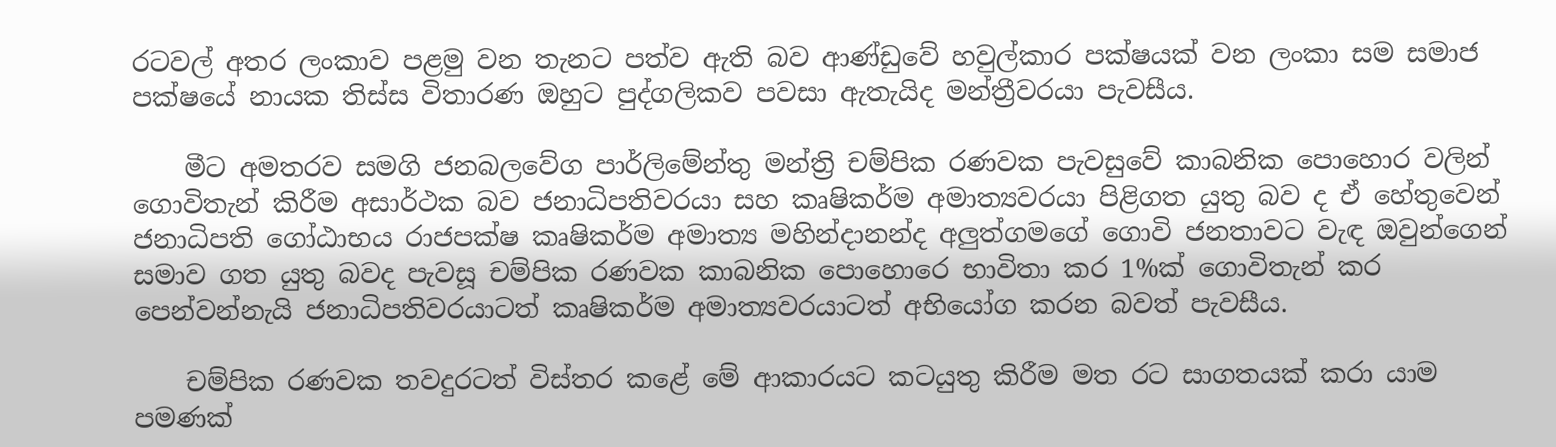රටවල් අතර ලංකාව පළමු වන තැනට පත්ව ඇති බව ආණ්ඩුවේ හවුල්කාර පක්ෂයක් වන ලංකා සම සමාජ පක්ෂයේ නායක තිස්ස විතාරණ ඔහුට පුද්ගලිකව පවසා ඇතැයිද මන්ත්‍රීවරයා පැවසීය.

    මීට අමතරව සමගි ජනබලවේග පාර්ලිමේන්තු මන්ත්‍රි චම්පික රණවක පැවසුවේ කාබනික පොහොර වලින් ගොවිතැන් කිරීම අසාර්ථක බව ජනාධිපතිවරයා සහ කෘෂිකර්ම අමාත්‍යවරයා පිළිගත යුතු බව ද ඒ හේතුවෙන් ජනාධිපති ගෝඨාභය රාජපක්ෂ කෘෂිකර්ම අමාත්‍ය මහින්දානන්ද අලුත්ගමගේ ගොවි ජනතාවට වැඳ ඔවුන්ගෙන් සමාව ගත යුතු බවද පැවසූ චම්පික රණවක කාබනික පොහොරෙ භාවිතා කර 1%ක් ගොවිතැන් කර පෙන්වන්නැයි ජනාධිපතිවරයාටත් කෘෂිකර්ම අමාත්‍යවරයාටත් අභියෝග කරන බවත් පැවසීය.

    චම්පික රණවක තවදුරටත් විස්තර කළේ මේ ආකාරයට කටයුතු කිරීම මත රට සාගතයක් කරා යාම පමණක්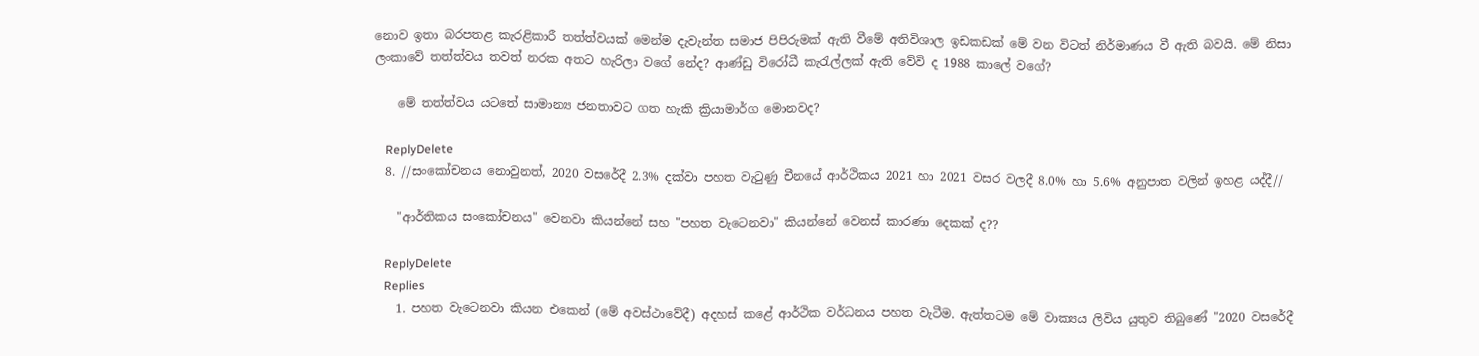නොව ඉතා බරපතළ කැරළිකාරී තත්ත්වයක් මෙන්ම දැවැන්ත සමාජ පිපිරුමක් ඇති වීමේ අතිවිශාල ඉඩකඩක් මේ වන විටත් නිර්මාණය වී ඇති බවයි. මේ නිසා ලංකාවේ තත්ත්වය තවත් නරක අතට හැරිලා වගේ නේද? ආණ්ඩු විරෝධී කැරැල්ලක් ඇති වේවි ද 1988 කාලේ වගේ?

    මේ තත්ත්වය යටතේ සාමාන්‍ය ජනතාවට ගත හැකි ක්‍රියාමාර්ග මොනවද?

    ReplyDelete
  8. //සංකෝචනය නොවුනත්, 2020 වසරේදී 2.3% දක්වා පහත වැටුණු චීනයේ ආර්ථිකය 2021 හා 2021 වසර වලදී 8.0% හා 5.6% අනුපාත වලින් ඉහළ යද්දී//

    "ආර්තිකය සංකෝචනය" වෙනවා කියන්නේ සහ "පහත වැටෙනවා" කියන්නේ වෙනස් කාරණා දෙකක් ද??

    ReplyDelete
    Replies
    1. පහත වැටෙනවා කියන එකෙන් (මේ අවස්ථාවේදී) අදහස් කළේ ආර්ථික වර්ධනය පහත වැටීම. ඇත්තටම මේ වාක්‍යය ලිවිය යුතුව තිබුණේ "2020 වසරේදී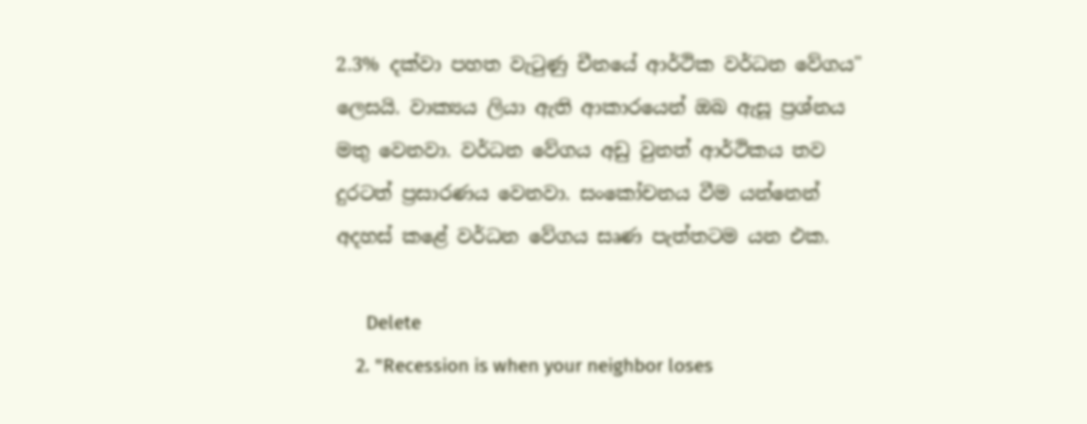2.3% දක්වා පහත වැටුණු චීනයේ ආර්ථික වර්ධන වේගය" ලෙසයි. වාක්‍යය ලියා ඇති ආකාරයෙන් ඔබ ඇසූ ප්‍රශ්නය මතු වෙනවා. වර්ධන වේගය අඩු වුනත් ආර්ථිකය තව දුරටත් ප්‍රසාරණය වෙනවා. සංකෝචනය වීම යන්නෙන් අදහස් කළේ වර්ධන වේගය සෘණ පැත්තටම යන එක.

      Delete
    2. "Recession is when your neighbor loses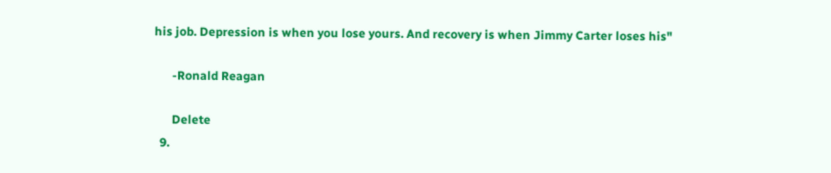his job. Depression is when you lose yours. And recovery is when Jimmy Carter loses his"

      -Ronald Reagan

      Delete
  9.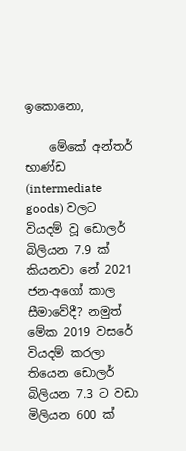ඉකොනො,

    මේකේ අන්තර් භාණ්ඩ (intermediate goods) වලට වියදම් වූ ඩොලර් බිලියන 7.9 ක් කියනවා නේ 2021 ජන-අගෝ කාල සීමාවේදී? නමුත් මේක 2019 වසරේ වියදම් කරලා තියෙන ඩොලර් බිලියන 7.3 ට වඩා මිලියන 600 ක්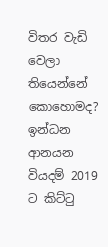විතර වැඩි වෙලා තියෙන්නේ කොහොමද? ඉන්ධන ආනයන වියදම් 2019 ට කිට්ටු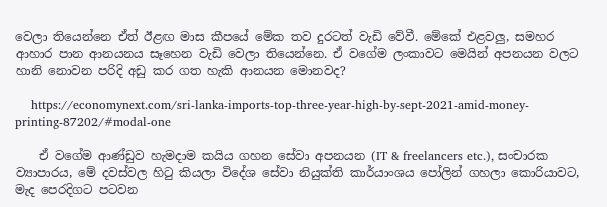වෙලා තියෙන්නෙ ඒත් ඊළඟ මාස කීපයේ මේක තව දුරටත් වැඩි වේවී. මේකේ එළවලු, සමහර ආහාර පාන ආනයනය සෑහෙන වැඩි වෙලා තියෙන්නෙ. ඒ වගේම ලංකාවට මෙයින් අපනයන වලට හානි නොවන පරිදි අඩු කර ගත හැකි ආනයන මොනවද?

    https://economynext.com/sri-lanka-imports-top-three-year-high-by-sept-2021-amid-money-printing-87202/#modal-one

    ඒ වගේම ආණ්ඩුව හැමදාම කයිය ගහන සේවා අපනයන (IT & freelancers etc.), සංචාරක ව්‍යාපාරය, මේ දවස්වල හිටු කියලා විදේශ සේවා නියුක්ති කාර්යාංශය පෝලින් ගහලා කොරියාවට, මැද පෙරදිගට පටවන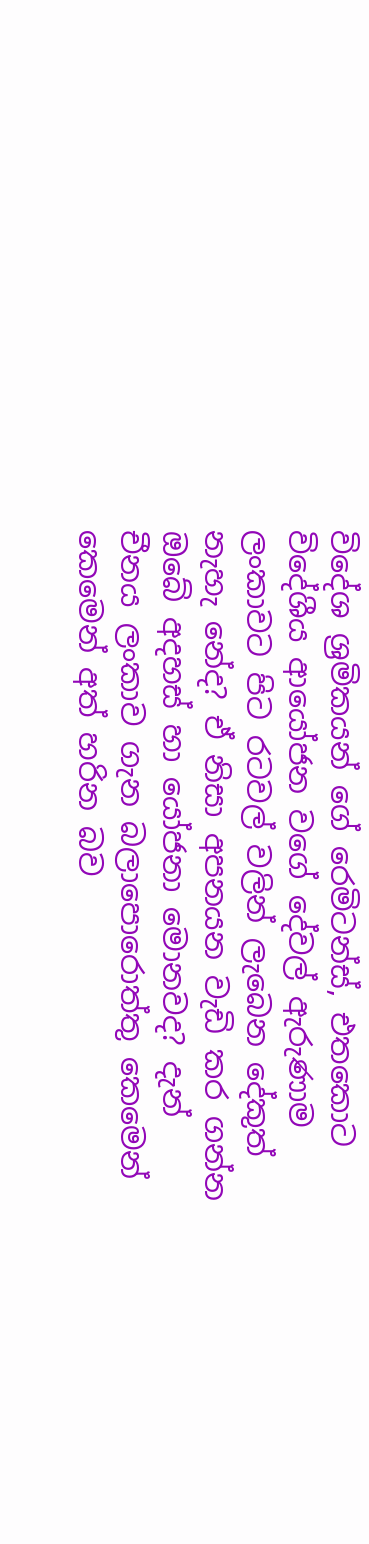විදේශ ශ්‍රමිකයන් ගේ රෙමිටන්ස්, එතකොට විදේශීය ආයෝජන වගේ දේවල් ඇරුණාම ලංකාවට පිට රටවල් වලින් ලැබෙන දේකුත් නැහැ නේද? ඒ නිසා අපනයන වැඩි කර ගන්න ඔබේ අදහස් හා යෝජනා මොනවද? දැන් චීනය ලංකාව ගැන බලාපොරොත්තු කෙමෙන් කෙමෙන් අත් හරින බව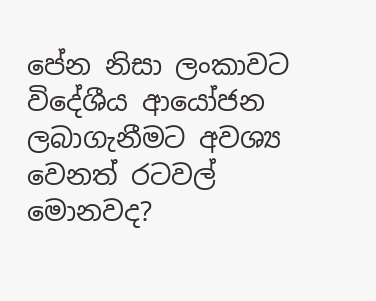පේන නිසා ලංකාවට විදේශීය ආයෝජන ලබාගැනීමට අවශ්‍ය වෙනත් රටවල් මොනවද?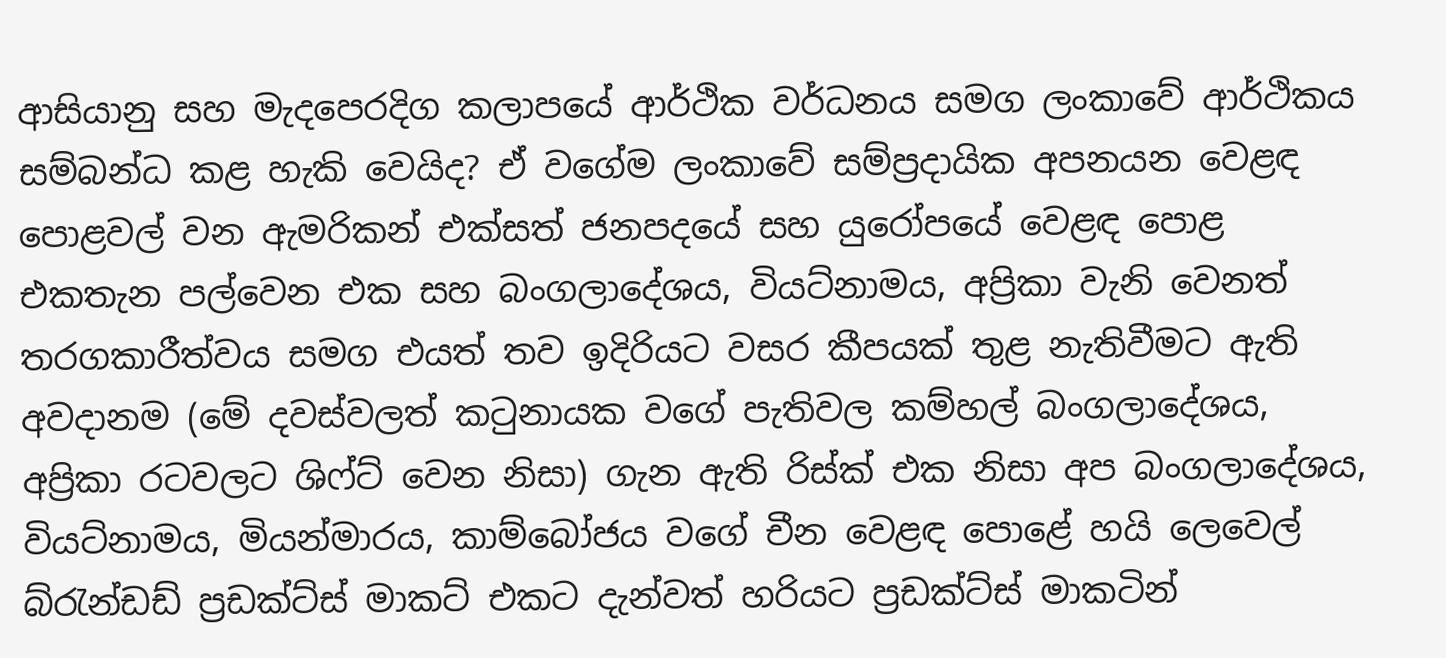ආසියානු සහ මැදපෙරදිග කලාපයේ ආර්ථික වර්ධනය සමග ලංකාවේ ආර්ථිකය සම්බන්ධ කළ හැකි වෙයිද? ඒ වගේම ලංකාවේ සම්ප්‍රදායික අපනයන වෙළඳ පොළවල් වන ඇමරිකන් එක්සත් ජනපදයේ සහ යුරෝපයේ වෙළඳ පොළ එකතැන පල්වෙන එක සහ බංගලාදේශය, වියට්නාමය, අප්‍රිකා වැනි වෙනත් තරගකාරීත්වය සමග එයත් තව ඉදිරියට වසර කීපයක් තුළ නැතිවීමට ඇති අවදානම (මේ දවස්වලත් කටුනායක වගේ පැතිවල කම්හල් බංගලාදේශය, අප්‍රිකා රටවලට ශිෆ්ට් වෙන නිසා) ගැන ඇති රිස්ක් එක නිසා අප බංගලාදේශය, වියට්නාමය, මියන්මාරය, කාම්බෝජය වගේ චීන වෙළඳ පොළේ හයි ලෙවෙල් බ්රැන්ඩඩ් ප්‍රඩක්ට්ස් මාකට් එකට දැන්වත් හරියට ප්‍රඩක්ට්ස් මාකටින්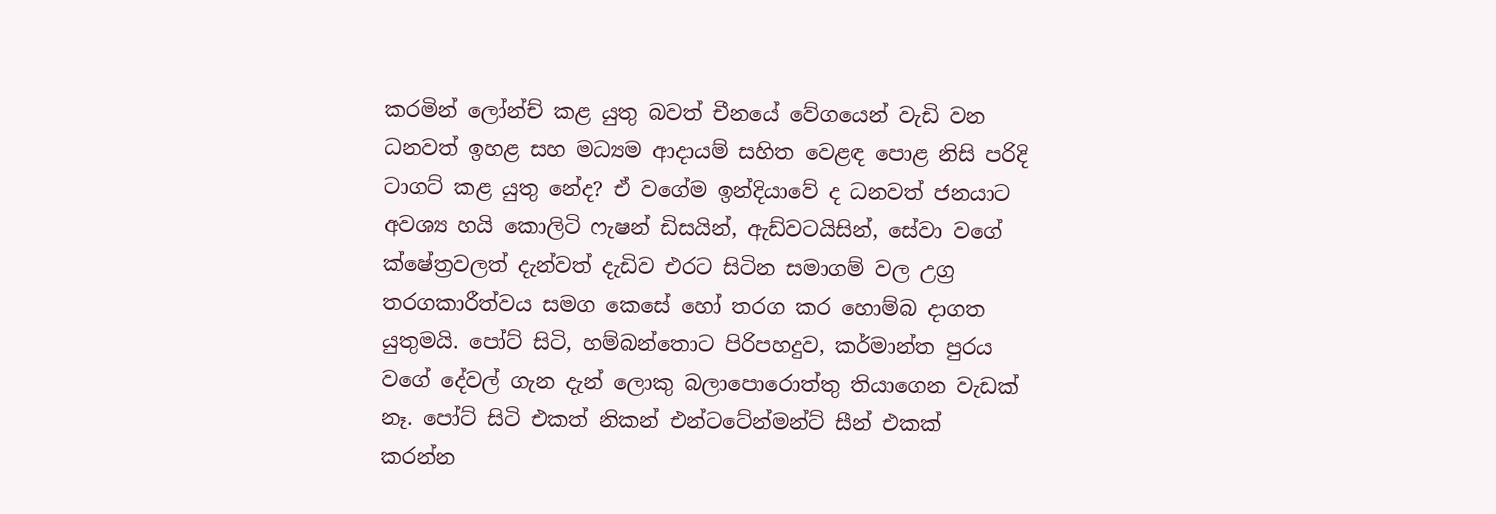කරමින් ලෝන්ච් කළ යුතු බවත් චීනයේ වේගයෙන් වැඩි වන ධනවත් ඉහළ සහ මධ්‍යම ආදායම් සහිත වෙළඳ පොළ නිසි පරිදි ටාගට් කළ යුතු නේද? ඒ වගේම ඉන්දියාවේ ද ධනවත් ජනයාට අවශ්‍ය හයි කොලිටි ෆැෂන් ඩිසයින්, ඇඩ්වටයිසින්, සේවා වගේ ක්ෂේත්‍රවලත් දැන්වත් දැඩිව එරට සිටින සමාගම් වල උග්‍ර තරගකාරීත්වය සමග කෙසේ හෝ තරග කර හොම්බ දාගත යුතුමයි. පෝට් සිටි, හම්බන්තොට පිරිපහදුව, කර්මාන්ත පුරය වගේ දේවල් ගැන දැන් ලොකු බලාපොරොත්තු තියාගෙන වැඩක් නෑ. පෝට් සිටි එකත් නිකන් එන්ටටේන්මන්ට් සීන් එකක් කරන්න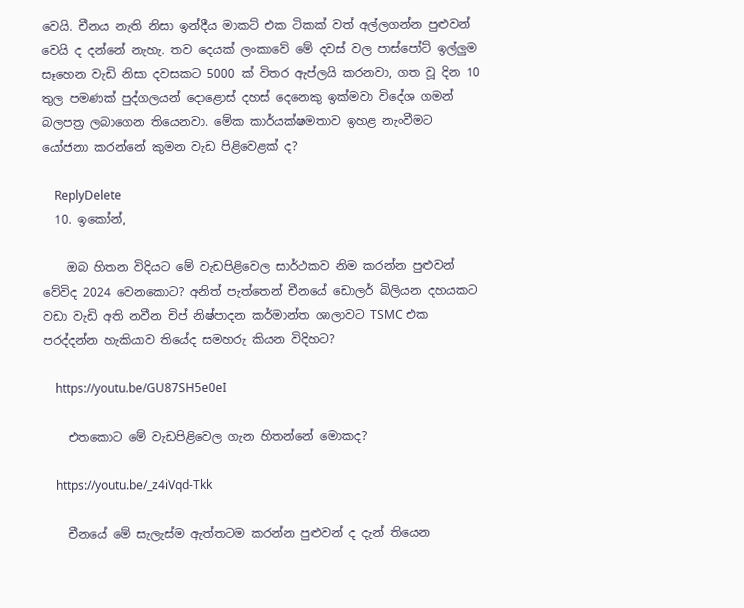වෙයි. චීනය නැති නිසා ඉන්දීය මාකට් එක ටිකක් වත් අල්ලගන්න පුළුවන් වෙයි ද දන්නේ නැහැ. තව දෙයක් ලංකාවේ මේ දවස් වල පාස්පෝට් ඉල්ලුම සෑහෙන වැඩි නිසා දවසකට 5000 ක් විතර ඇප්ලයි කරනවා, ගත වූ දින 10 තුල පමණක් පුද්ගලයන් දොළොස් දහස් දෙනෙකු ඉක්මවා විදේශ ගමන් බලපත්‍ර ලබාගෙන තියෙනවා. මේක කාර්යක්ෂමතාව ඉහළ නැංවීමට යෝජනා කරන්නේ කුමන වැඩ පිළිවෙළක් ද?

    ReplyDelete
  10. ඉකෝන්,

    ඔබ හිතන විදියට මේ වැඩපිළිවෙල සාර්ථකව නිම කරන්න පුළුවන් වේවිද 2024 වෙනකොට? අනිත් පැත්තෙන් චීනයේ ඩොලර් බිලියන දහයකට වඩා වැඩි අති නවීන චිප් නිෂ්පාදන කර්මාන්ත ශාලාවට TSMC එක පරද්දන්න හැකියාව තියේද සමහරු කියන විදිහට?

    https://youtu.be/GU87SH5e0eI

    එතකොට මේ වැඩපිළිවෙල ගැන හිතන්නේ මොකද?

    https://youtu.be/_z4iVqd-Tkk

    චීනයේ මේ සැලැස්ම ඇත්තටම කරන්න පුළුවන් ද දැන් තියෙන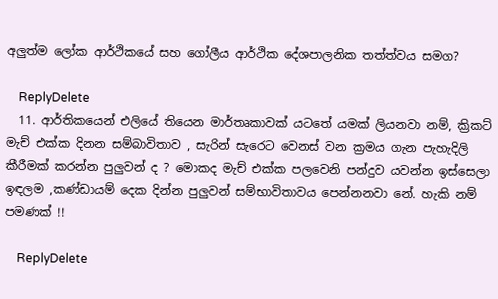අලුත්ම ලෝක ආර්ථිකයේ සහ ගෝලීය ආර්ථික දේශපාලනික තත්ත්වය සමග?

    ReplyDelete
  11. ආර්තිකයෙන් එලියේ තියෙන මාර්තෘකාවක් යටතේ යමක් ලියනවා නම්, ක්‍රිකට් මැච් එක්ක දිනන සම්බාවිතාව , සැරින් සැරෙට වෙනස් වන ක්‍රමය ගැන පැහැදිලි කීරීමක් කරන්න පුලුවන් ද ? මොකද මැච් එක්ක පලවෙනි පන්දුව යවන්න ඉස්සෙලා ඉඳලම ,කණ්ඩායම් දෙක දින්න පුලුවන් සම්භාවිතාවය පෙන්නනවා නේ. හැකි නම් පමණක් !!

    ReplyDelete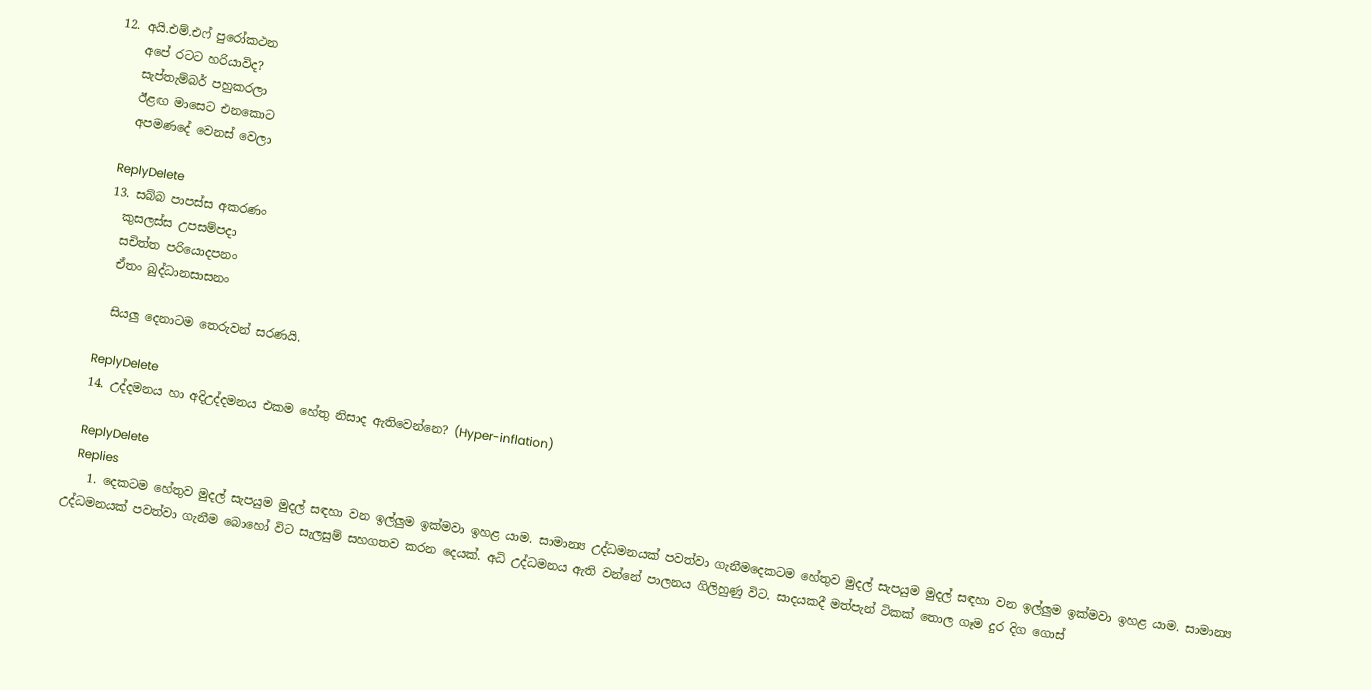12. අයි.එම්.එෆ් පුරෝකථන
    අපේ රටට හරියාවිද?
    සැප්තැම්බර් පහුකරලා
    ඊළඟ මාසෙට එනකොට
    අපමණදේ වෙනස් වෙලා

    ReplyDelete
  13. සබ්බ පාපස්‌ස අකරණං
    කුසලස්‌ස උපසම්පදා
    සචිත්ත පරියොදපනං
    ඒතං බුද්ධානසාසනං

    සියලු දෙනාටම තෙරුවන් සරණයි.

    ReplyDelete
  14. උද්දමනය හා අදිඋද්දමනය එකම හේතු නිසාද ඇතිවෙන්නෙ? (Hyper-inflation)

    ReplyDelete
    Replies
    1. දෙකටම හේතුව මුදල් සැපයුම මුදල් සඳහා වන ඉල්ලුම ඉක්මවා ඉහළ යාම. සාමාන්‍ය උද්ධමනයක් පවත්වා ගැනීමදෙකටම හේතුව මුදල් සැපයුම මුදල් සඳහා වන ඉල්ලුම ඉක්මවා ඉහළ යාම. සාමාන්‍ය උද්ධමනයක් පවත්වා ගැනීම බොහෝ විට සැලසුම් සහගතව කරන දෙයක්. අධි උද්ධමනය ඇති වන්නේ පාලනය ගිලිහුණු විට. සාදයකදී මත්පැන් ටිකක් තොල ගෑම දුර දිග ගොස්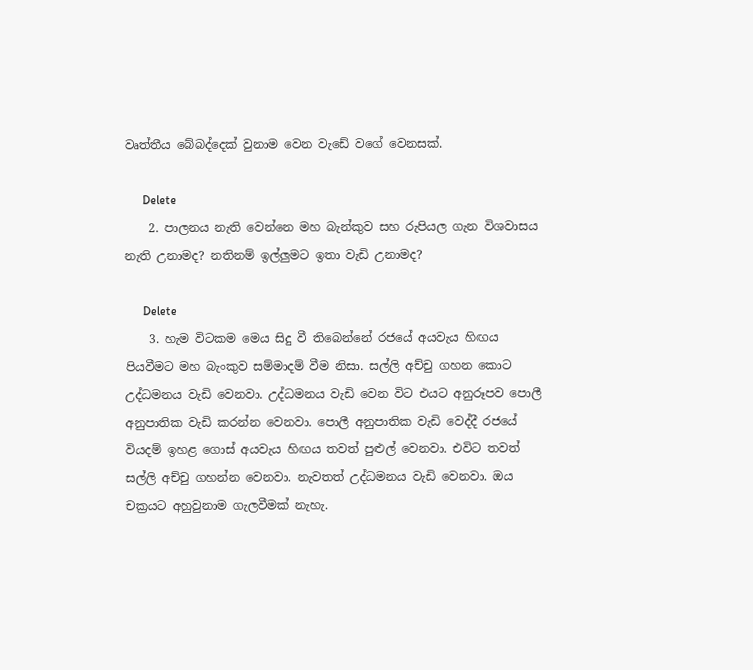වෘත්තීය බේබද්දෙක් වුනාම වෙන වැඩේ වගේ වෙනසක්.

      Delete
    2. පාලනය නැති වෙන්නෙ මහ බැන්කුව සහ රුපියල ගැන විශවාසය නැති උනාමද? නතිනම් ඉල්ලුමට ඉතා වැඩි උනාමද?

      Delete
    3. හැම විටකම මෙය සිදු වී තිබෙන්නේ රජයේ අයවැය හිඟය පියවීමට මහ බැංකුව සම්මාදම් වීම නිසා. සල්ලි අච්චු ගහන කොට උද්ධමනය වැඩි වෙනවා. උද්ධමනය වැඩි වෙන විට එයට අනුරූපව පොලී අනුපාතික වැඩි කරන්න වෙනවා. පොලී අනුපාතික වැඩි වෙද්දී රජයේ වියදම් ඉහළ ගොස් අයවැය හිඟය තවත් පුළුල් වෙනවා. එවිට තවත් සල්ලි අච්චු ගහන්න වෙනවා. නැවතත් උද්ධමනය වැඩි වෙනවා. ඔය චක්‍රයට අහුවුනාම ගැලවීමක් නැහැ.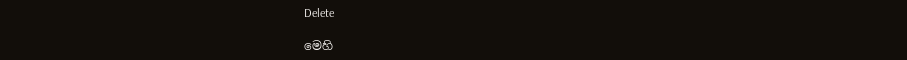Delete

මෙහි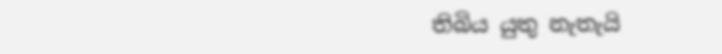තිබිය යුතු නැතැයි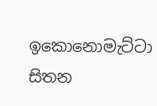ඉකොනොමැට්ටා සිතන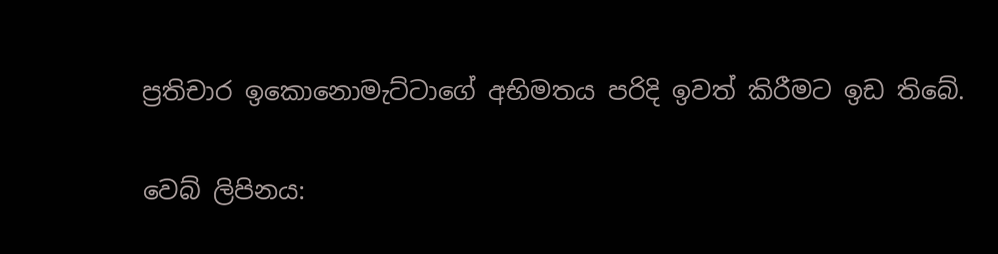ප්‍රතිචාර ඉකොනොමැට්ටාගේ අභිමතය පරිදි ඉවත් කිරීමට ඉඩ තිබේ.

වෙබ් ලිපිනය: